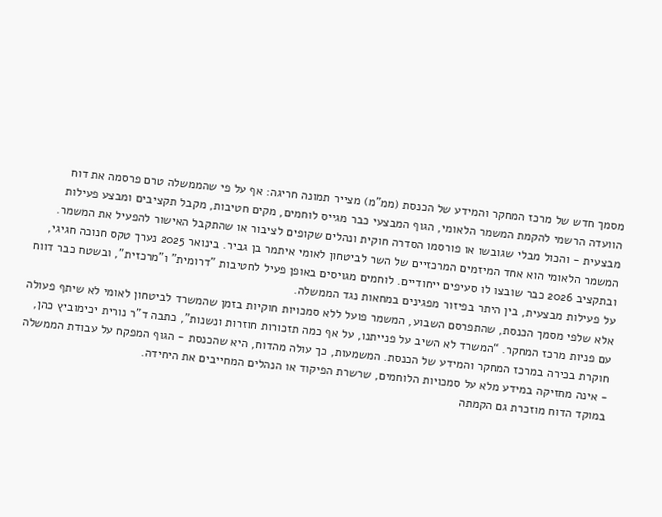מסמך חדש של מרכז המחקר והמידע של הכנסת (ממ"מ) מצייר תמונה חריגה: אף על פי שהממשלה טרם פרסמה את דוח הוועדה הרשמי להקמת המשמר הלאומי, הגוף המבצעי כבר מגייס לוחמים, מקים חטיבות, מקבל תקציבים ומבצע פעילות מבצעית - והכול מבלי שגובשו או פורסמו הסדרה חוקית ונהלים שקופים לציבור או שהתקבל האישור להפעיל את המשמר.
המשמר הלאומי הוא אחד המיזמים המרכזיים של השר לביטחון לאומי איתמר בן גביר. בינואר 2025 נערך טקס חנוכה חגיגי, ובתקציב 2026 כבר שובצו לו סעיפים ייחודיים. לוחמים מגויסים באופן פעיל לחטיבות "דרומית" ו"מרכזית", ובשטח כבר דווח על פעילות מבצעית, בין היתר בפיזור מפגינים במחאות נגד הממשלה.
אלא שלפי מסמך הכנסת, שהתפרסם השבוע, המשמר פועל ללא סמכויות חוקיות בזמן שהמשרד לביטחון לאומי לא שיתף פעולה עם פניות מרכז המחקר. “המשרד לא השיב על פנייתנו, על אף כמה תזכורות חוזרות ונשנות”, כתבה ד"ר נורית יכימוביץ כהן, חוקרת בכירה במרכז המחקר והמידע של הכנסת. המשמעות, כך עולה מהדוח, היא שהכנסת - הגוף המפקח על עבודת הממשלה - אינה מחזיקה במידע מלא על סמכויות הלוחמים, שרשרת הפיקוד או הנהלים המחייבים את היחידה.
במוקד הדוח מוזכרת גם הקמתה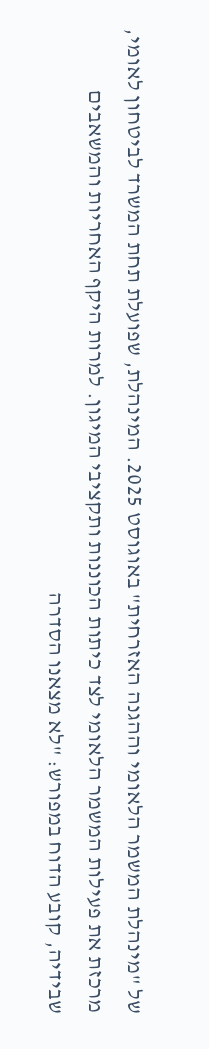של "מינהלת המשמר הלאומי וההגנה האזרחית" באוגוסט 2025. המינהלת, שפועלת תחת המשרד לביטחון לאומי, מרכזת את פעילות המשמר הלאומי לצד כיתות הכוננות ותקציבי המיגון. למרות היקף האחריות והמשאבים שבידיה, קובע הדוח במפורש: "לא מצאנו הסדרה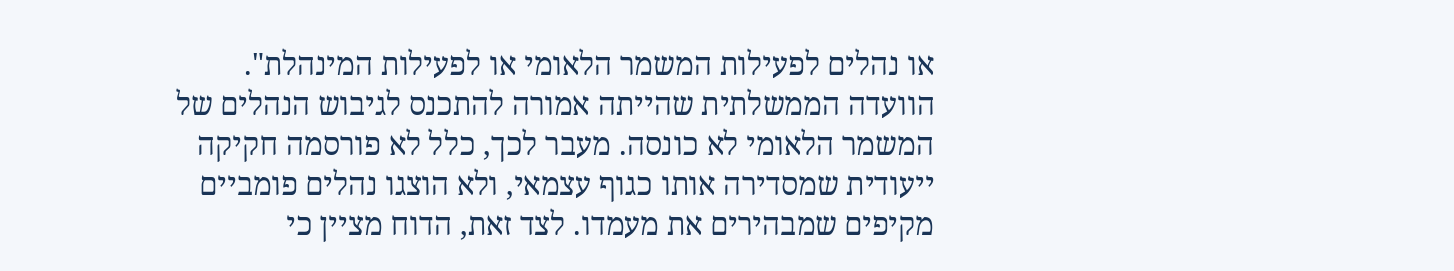או נהלים לפעילות המשמר הלאומי או לפעילות המינהלת".
הוועדה הממשלתית שהייתה אמורה להתכנס לגיבוש הנהלים של המשמר הלאומי לא כונסה. מעבר לכך, כלל לא פורסמה חקיקה ייעודית שמסדירה אותו כגוף עצמאי, ולא הוצגו נהלים פומביים מקיפים שמבהירים את מעמדו. לצד זאת, הדוח מציין כי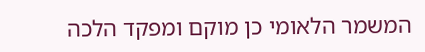המשמר הלאומי כן מוקם ומפקד הלכה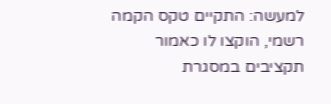למעשה: התקיים טקס הקמה רשמי, הוקצו לו כאמור תקציבים במסגרת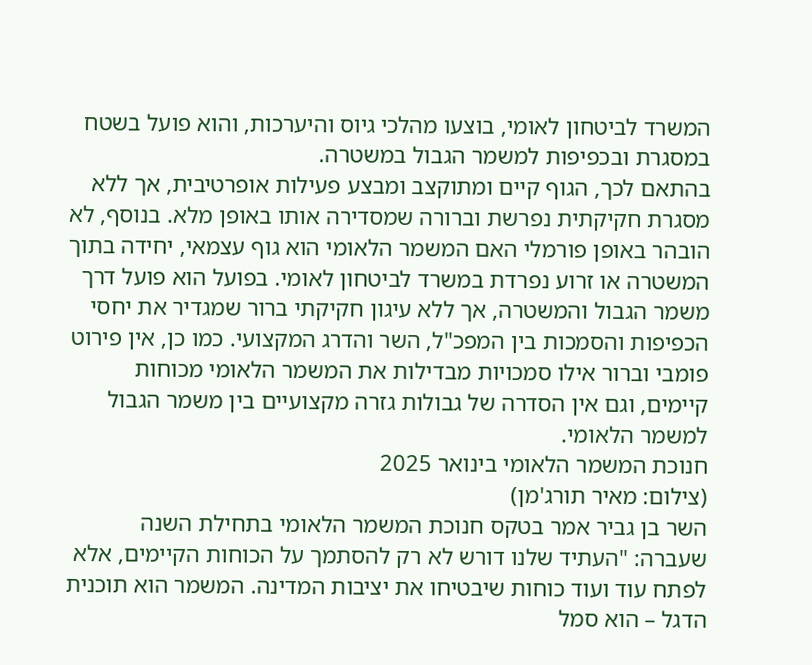המשרד לביטחון לאומי, בוצעו מהלכי גיוס והיערכות, והוא פועל בשטח במסגרת ובכפיפות למשמר הגבול במשטרה.
בהתאם לכך, הגוף קיים ומתוקצב ומבצע פעילות אופרטיבית, אך ללא מסגרת חקיקתית נפרשת וברורה שמסדירה אותו באופן מלא. בנוסף, לא הובהר באופן פורמלי האם המשמר הלאומי הוא גוף עצמאי, יחידה בתוך המשטרה או זרוע נפרדת במשרד לביטחון לאומי. בפועל הוא פועל דרך משמר הגבול והמשטרה, אך ללא עיגון חקיקתי ברור שמגדיר את יחסי הכפיפות והסמכות בין המפכ"ל, השר והדרג המקצועי. כמו כן, אין פירוט פומבי וברור אילו סמכויות מבדילות את המשמר הלאומי מכוחות קיימים, וגם אין הסדרה של גבולות גזרה מקצועיים בין משמר הגבול למשמר הלאומי.
חנוכת המשמר הלאומי בינואר 2025
(צילום: מאיר תורג'מן)
השר בן גביר אמר בטקס חנוכת המשמר הלאומי בתחילת השנה שעברה: "העתיד שלנו דורש לא רק להסתמך על הכוחות הקיימים, אלא לפתח עוד ועוד כוחות שיבטיחו את יציבות המדינה. המשמר הוא תוכנית הדגל – הוא סמל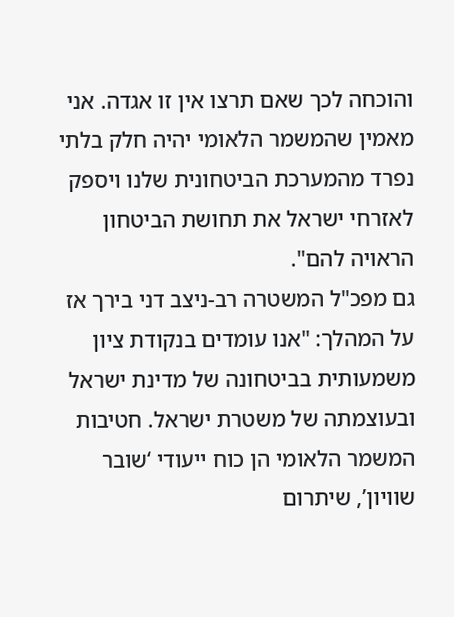והוכחה לכך שאם תרצו אין זו אגדה. אני מאמין שהמשמר הלאומי יהיה חלק בלתי נפרד מהמערכת הביטחונית שלנו ויספק לאזרחי ישראל את תחושת הביטחון הראויה להם".
גם מפכ"ל המשטרה רב-ניצב דני בירך אז על המהלך: "אנו עומדים בנקודת ציון משמעותית בביטחונה של מדינת ישראל ובעוצמתה של משטרת ישראל. חטיבות המשמר הלאומי הן כוח ייעודי ‘שובר שוויון’, שיתרום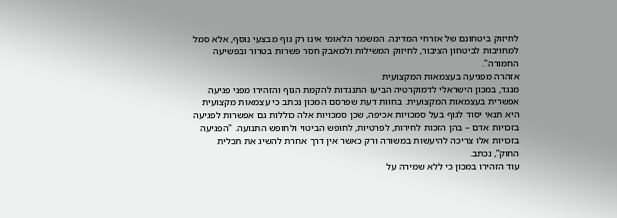לחיזוק ביטחונם של אזרחי המדינה. המשמר הלאומי אינו רק גוף מבצעי נוסף, אלא סמל למחויבות לביטחון הציבור, לחיזוק המשילות ולמאבק חסר פשרות בטרור ובפשיעה החמורה".
אזהרה מפגיעה בעצמאות המקצועית
מנגד, במכון הישראלי לדמוקרטיה הביעו התנגדות להקמת הגוף והזהירו מפני פגיעה אפשרית בעצמאות המקצועית. בחוות דעת שפרסם המכון נכתב כי עצמאות מקצועית היא תנאי יסוד לגוף בעל סמכויות אכיפה, שכן סמכויות אלה כוללות גם אפשרות לפגיעה בזכויות אדם – בהן הזכות לחירות, לפרטיות, לחופש הביטוי ולחופש התנועה. "הפגיעה בזכויות אלו צריכה להיעשות במשורה ורק כאשר אין דרך אחרת להשיג את תכלית החוק”, נכתב.
עוד הזהירו במכון כי ללא שמירה על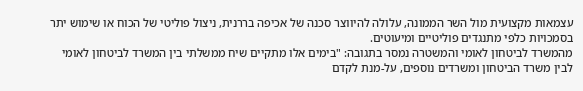עצמאות מקצועית מול השר הממונה, עלולה להיווצר סכנה של אכיפה בררנית, ניצול פוליטי של הכוח או שימוש יתר בסמכויות כלפי מתנגדים פוליטיים ומיעוטים.
מהמשרד לביטחון לאומי והמשטרה נמסר בתגובה: "בימים אלו מתקיים שיח ממשלתי בין המשרד לביטחון לאומי לבין משרד הביטחון ומשרדים נוספים, על-מנת לקדם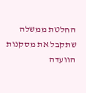החלטת ממשלה שתקבל את מסקנות הוועדה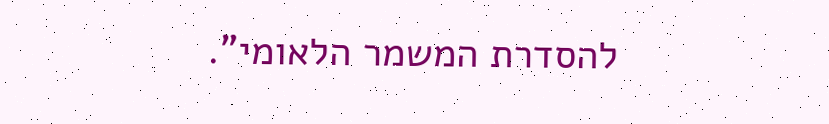להסדרת המשמר הלאומי".